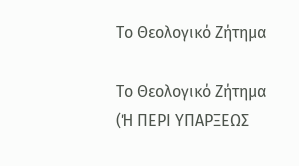Το Θεολογικό Ζήτημα

Το Θεολογικό Ζήτημα
(Ή ΠΕΡΙ ΥΠΑΡΞΕΩΣ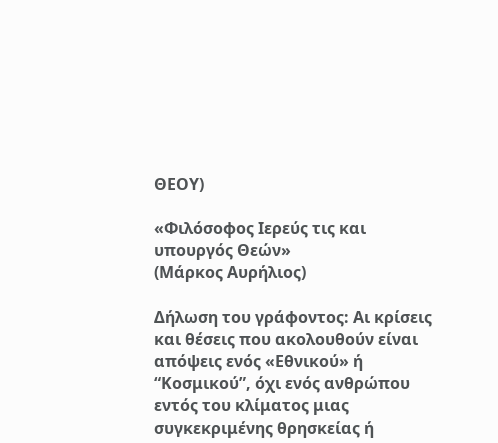ΘΕΟΥ)

«Φιλόσοφος Ιερεύς τις και υπουργός Θεών»
(Μάρκος Αυρήλιος)

Δήλωση του γράφοντος: Αι κρίσεις και θέσεις που ακολουθούν είναι απόψεις ενός «Εθνικού» ή “Κοσμικού”, όχι ενός ανθρώπου εντός του κλίματος μιας συγκεκριμένης θρησκείας ή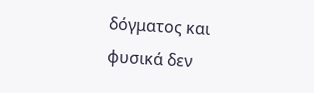δόγματος και φυσικά δεν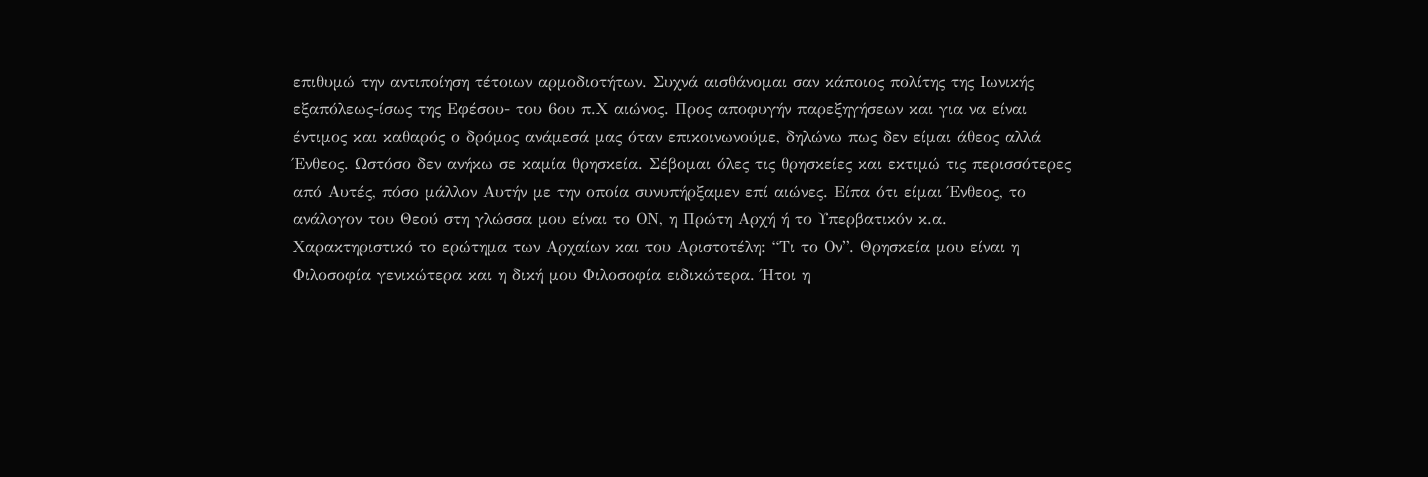επιθυμώ την αντιποίηση τέτοιων αρμοδιοτήτων. Συχνά αισθάνομαι σαν κάποιος πολίτης της Ιωνικής εξαπόλεως-ίσως της Εφέσου- του 6ου π.Χ αιώνος. Προς αποφυγήν παρεξηγήσεων και για να είναι έντιμος και καθαρός ο δρόμος ανάμεσά μας όταν επικοινωνούμε, δηλώνω πως δεν είμαι άθεος αλλά Ένθεος. Ωστόσο δεν ανήκω σε καμία θρησκεία. Σέβομαι όλες τις θρησκείες και εκτιμώ τις περισσότερες από Αυτές, πόσο μάλλον Αυτήν με την οποία συνυπήρξαμεν επί αιώνες. Είπα ότι είμαι Ένθεος, το ανάλογον του Θεού στη γλώσσα μου είναι το ΟΝ, η Πρώτη Αρχή ή το Υπερβατικόν κ.α.
Χαρακτηριστικό το ερώτημα των Αρχαίων και του Αριστοτέλη: “Τι το Ον”. Θρησκεία μου είναι η Φιλοσοφία γενικώτερα και η δική μου Φιλοσοφία ειδικώτερα. Ήτοι η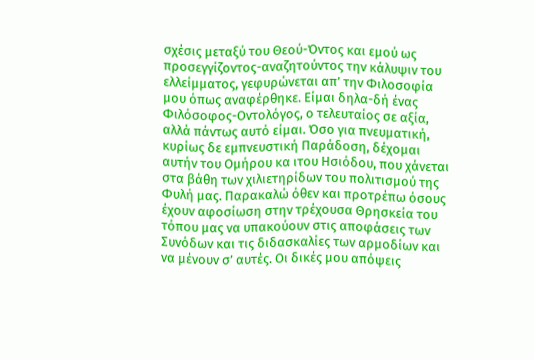σχέσις μεταξύ του Θεού-Όντος και εμού ως προσεγγίζοντος-αναζητούντος την κάλυψιν του ελλείμματος, γεφυρώνεται απ’ την Φιλοσοφία μου όπως αναφέρθηκε. Είμαι δηλα-δή ένας Φιλόσοφος-Οντολόγος, ο τελευταίος σε αξία, αλλά πάντως αυτό είμαι. Όσο για πνευματική, κυρίως δε εμπνευστική Παράδοση, δέχομαι αυτήν του Ομήρου κα ιτου Ησιόδου, που χάνεται στα βάθη των χιλιετηρίδων του πολιτισμού της Φυλή μας. Παρακαλώ όθεν και προτρέπω όσους έχουν αφοσίωση στην τρέχουσα Θρησκεία του τόπου μας να υπακούουν στις αποφάσεις των Συνόδων και τις διδασκαλίες των αρμοδίων και να μένουν σ’ αυτές. Οι δικές μου απόψεις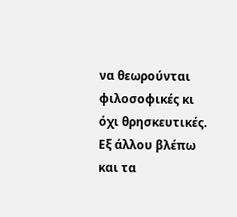να θεωρούνται φιλοσοφικές κι όχι θρησκευτικές. Εξ άλλου βλέπω και τα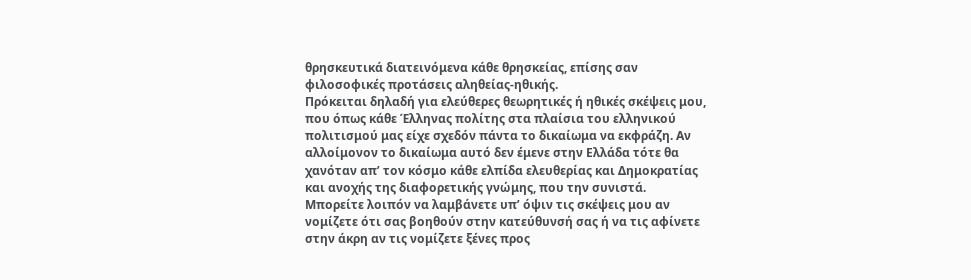θρησκευτικά διατεινόμενα κάθε θρησκείας, επίσης σαν φιλοσοφικές προτάσεις αληθείας-ηθικής.
Πρόκειται δηλαδή για ελεύθερες θεωρητικές ή ηθικές σκέψεις μου, που όπως κάθε Έλληνας πολίτης στα πλαίσια του ελληνικού πολιτισμού μας είχε σχεδόν πάντα το δικαίωμα να εκφράζη. Αν αλλοίμονον το δικαίωμα αυτό δεν έμενε στην Ελλάδα τότε θα χανόταν απ’ τον κόσμο κάθε ελπίδα ελευθερίας και Δημοκρατίας και ανοχής της διαφορετικής γνώμης, που την συνιστά.
Μπορείτε λοιπόν να λαμβάνετε υπ’ όψιν τις σκέψεις μου αν νομίζετε ότι σας βοηθούν στην κατεύθυνσή σας ή να τις αφίνετε στην άκρη αν τις νομίζετε ξένες προς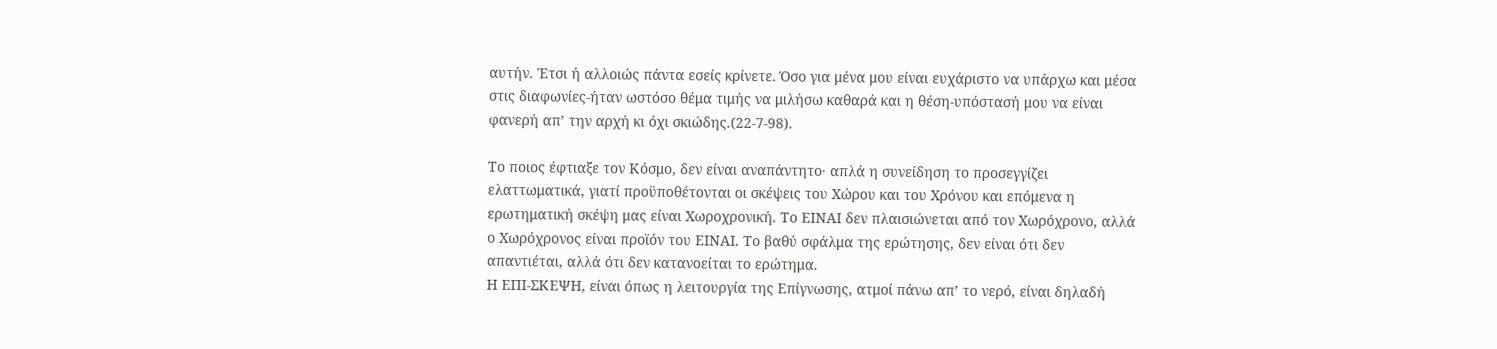αυτήν. Έτσι ή αλλοιώς πάντα εσείς κρίνετε. Όσο για μένα μου είναι ευχάριστο να υπάρχω και μέσα στις διαφωνίες-ήταν ωστόσο θέμα τιμής να μιλήσω καθαρά και η θέση-υπόστασή μου να είναι φανερή απ’ την αρχή κι όχι σκιώδης.(22-7-98).

Το ποιος έφτιαξε τον Κόσμο, δεν είναι αναπάντητο· απλά η συνείδηση το προσεγγίζει ελαττωματικά, γιατί προϋποθέτονται οι σκέψεις του Χώρου και του Χρόνου και επόμενα η ερωτηματική σκέψη μας είναι Χωροχρονική. Το ΕΙΝΑΙ δεν πλαισιώνεται από τον Χωρόχρονο, αλλά ο Χωρόχρονος είναι προϊόν του ΕΙΝΑΙ. Το βαθύ σφάλμα της ερώτησης, δεν είναι ότι δεν απαντιέται, αλλά ότι δεν κατανοείται το ερώτημα.
Η ΕΠΙ-ΣΚΕΨΗ, είναι όπως η λειτουργία της Επίγνωσης, ατμοί πάνω απ’ το νερό, είναι δηλαδή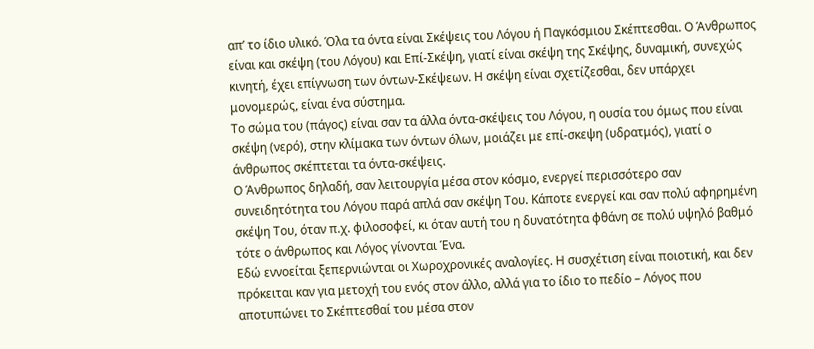απ’ το ίδιο υλικό. Όλα τα όντα είναι Σκέψεις του Λόγου ή Παγκόσμιου Σκέπτεσθαι. Ο Άνθρωπος είναι και σκέψη (του Λόγου) και Επί-Σκέψη, γιατί είναι σκέψη της Σκέψης, δυναμική, συνεχώς κινητή, έχει επίγνωση των όντων-Σκέψεων. Η σκέψη είναι σχετίζεσθαι, δεν υπάρχει μονομερώς, είναι ένα σύστημα.
Το σώμα του (πάγος) είναι σαν τα άλλα όντα-σκέψεις του Λόγου, η ουσία του όμως που είναι σκέψη (νερό), στην κλίμακα των όντων όλων, μοιάζει με επί-σκεψη (υδρατμός), γιατί ο άνθρωπος σκέπτεται τα όντα-σκέψεις.
Ο Άνθρωπος δηλαδή, σαν λειτουργία μέσα στον κόσμο, ενεργεί περισσότερο σαν συνειδητότητα του Λόγου παρά απλά σαν σκέψη Του. Κάποτε ενεργεί και σαν πολύ αφηρημένη σκέψη Του, όταν π.χ. φιλοσοφεί, κι όταν αυτή του η δυνατότητα φθάνη σε πολύ υψηλό βαθμό τότε ο άνθρωπος και Λόγος γίνονται Ένα.
Εδώ εννοείται ξεπερνιώνται οι Χωροχρονικές αναλογίες. Η συσχέτιση είναι ποιοτική, και δεν πρόκειται καν για μετοχή του ενός στον άλλο, αλλά για το ίδιο το πεδίο – Λόγος που αποτυπώνει το Σκέπτεσθαί του μέσα στον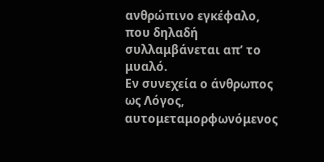ανθρώπινο εγκέφαλο, που δηλαδή συλλαμβάνεται απ’ το μυαλό.
Εν συνεχεία ο άνθρωπος ως Λόγος, αυτομεταμορφωνόμενος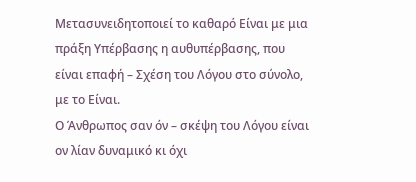Μετασυνειδητοποιεί το καθαρό Είναι με μια πράξη Υπέρβασης η αυθυπέρβασης, που είναι επαφή – Σχέση του Λόγου στο σύνολο, με το Είναι.
Ο Άνθρωπος σαν όν – σκέψη του Λόγου είναι ον λίαν δυναμικό κι όχι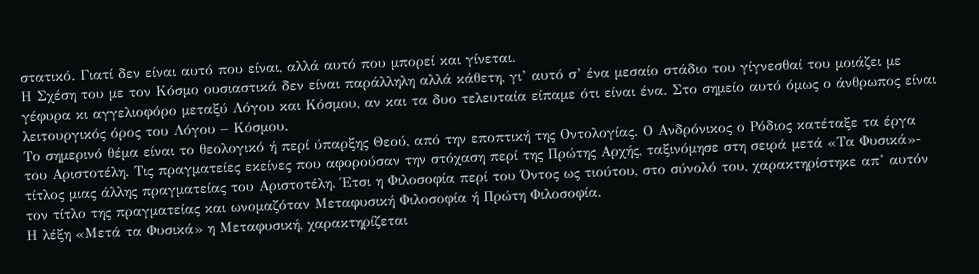στατικό. Γιατί δεν είναι αυτό που είναι, αλλά αυτό που μπορεί και γίνεται.
Η Σχέση του με τον Κόσμο ουσιαστικά δεν είναι παράλληλη αλλά κάθετη, γι’ αυτό σ’ ένα μεσαίο στάδιο του γίγνεσθαί του μοιάζει με γέφυρα κι αγγελιοφόρο μεταξύ Λόγου και Κόσμου, αν και τα δυο τελευταία είπαμε ότι είναι ένα. Στο σημείο αυτό όμως ο άνθρωπος είναι λειτουργικός όρος του Λόγου – Κόσμου.
Το σημερινό θέμα είναι το θεολογικό ή περί ύπαρξης Θεού, από την εποπτική της Οντολογίας. Ο Ανδρόνικος ο Ρόδιος κατέταξε τα έργα του Αριστοτέλη. Τις πραγματείες εκείνες που αφορούσαν την στόχαση περί της Πρώτης Αρχής, ταξινόμησε στη σειρά μετά «Τα Φυσικά»- τίτλος μιας άλλης πραγματείας του Αριστοτέλη. Έτσι η Φιλοσοφία περί του Όντος ως τιούτου, στο σύνολό του, χαρακτηρίστηκε απ’ αυτόν τον τίτλο της πραγματείας και ωνομαζόταν Μεταφυσική Φιλοσοφία ή Πρώτη Φιλοσοφία.
Η λέξη «Μετά τα Φυσικά» η Μεταφυσική, χαρακτηρίζεται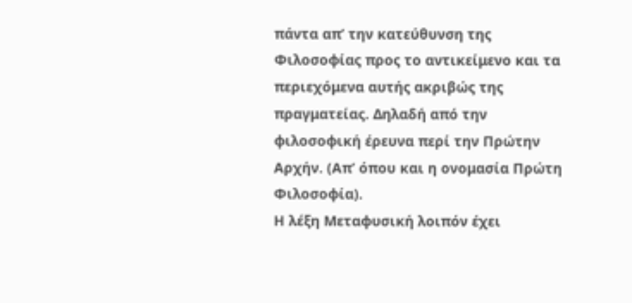πάντα απ’ την κατεύθυνση της Φιλοσοφίας προς το αντικείμενο και τα περιεχόμενα αυτής ακριβώς της πραγματείας. Δηλαδή από την φιλοσοφική έρευνα περί την Πρώτην Αρχήν. (Απ’ όπου και η ονομασία Πρώτη Φιλοσοφία).
Η λέξη Μεταφυσική λοιπόν έχει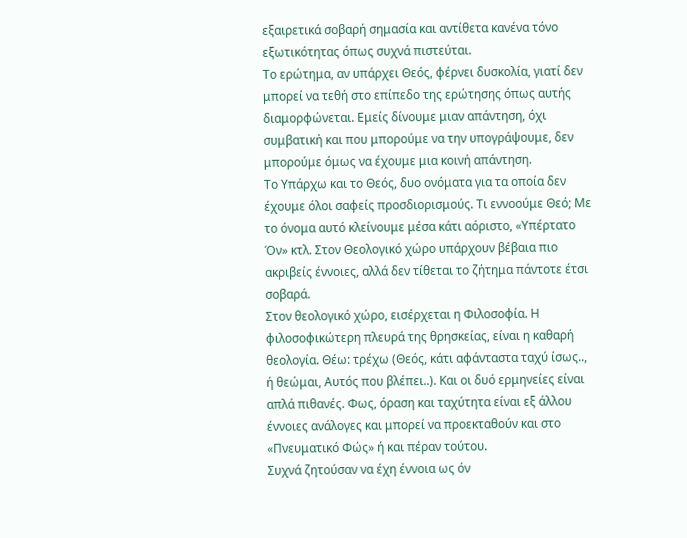εξαιρετικά σοβαρή σημασία και αντίθετα κανένα τόνο εξωτικότητας όπως συχνά πιστεύται.
Το ερώτημα, αν υπάρχει Θεός, φέρνει δυσκολία, γιατί δεν μπορεί να τεθή στο επίπεδο της ερώτησης όπως αυτής διαμορφώνεται. Εμείς δίνουμε μιαν απάντηση, όχι συμβατική και που μπορούμε να την υπογράψουμε, δεν μπορούμε όμως να έχουμε μια κοινή απάντηση.
Το Υπάρχω και το Θεός, δυο ονόματα για τα οποία δεν έχουμε όλοι σαφείς προσδιορισμούς. Τι εννοούμε Θεό; Με το όνομα αυτό κλείνουμε μέσα κάτι αόριστο, «Υπέρτατο Όν» κτλ. Στον Θεολογικό χώρο υπάρχουν βέβαια πιο ακριβείς έννοιες, αλλά δεν τίθεται το ζήτημα πάντοτε έτσι σοβαρά.
Στον θεολογικό χώρο, εισέρχεται η Φιλοσοφία. Η φιλοσοφικώτερη πλευρά της θρησκείας, είναι η καθαρή θεολογία. Θέω: τρέχω (Θεός, κάτι αφάνταστα ταχύ ίσως.., ή θεώμαι, Αυτός που βλέπει..). Και οι δυό ερμηνείες είναι απλά πιθανές. Φως, όραση και ταχύτητα είναι εξ άλλου έννοιες ανάλογες και μπορεί να προεκταθούν και στο «Πνευματικό Φώς» ή και πέραν τούτου.
Συχνά ζητούσαν να έχη έννοια ως όν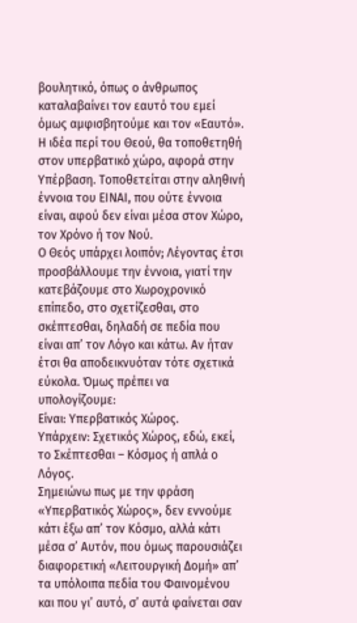βουλητικό, όπως ο άνθρωπος καταλαβαίνει τον εαυτό του εμεί όμως αμφισβητούμε και τον «Εαυτό».
Η ιδέα περί του Θεού, θα τοποθετηθή στον υπερβατικό χώρο, αφορά στην Υπέρβαση. Τοποθετείται στην αληθινή έννοια του ΕΙΝΑΙ, που ούτε έννοια είναι, αφού δεν είναι μέσα στον Χώρο, τον Χρόνο ή τον Νού.
Ο Θεός υπάρχει λοιπόν; Λέγοντας έτσι προσβάλλουμε την έννοια, γιατί την κατεβάζουμε στο Χωροχρονικό επίπεδο, στο σχετίζεσθαι, στο σκέπτεσθαι, δηλαδή σε πεδία που είναι απ’ τον Λόγο και κάτω. Αν ήταν έτσι θα αποδεικνυόταν τότε σχετικά εύκολα. Όμως πρέπει να υπολογίζουμε:
Είναι: Υπερβατικός Χώρος.
Υπάρχειν: Σχετικός Χώρος, εδώ, εκεί, το Σκέπτεσθαι – Κόσμος ή απλά ο Λόγος.
Σημειώνω πως με την φράση «Υπερβατικός Χώρος», δεν εννούμε κάτι έξω απ’ τον Κόσμο, αλλά κάτι μέσα σ’ Αυτόν, που όμως παρουσιάζει διαφορετική «Λειτουργική Δομή» απ’ τα υπόλοιπα πεδία του Φαινομένου και που γι’ αυτό, σ’ αυτά φαίνεται σαν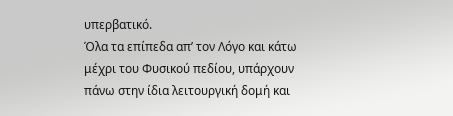υπερβατικό.
Όλα τα επίπεδα απ’ τον Λόγο και κάτω μέχρι του Φυσικού πεδίου, υπάρχουν πάνω στην ίδια λειτουργική δομή και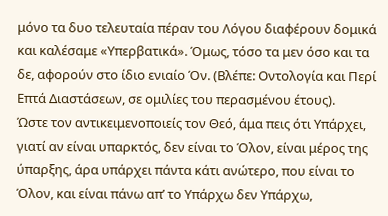μόνο τα δυο τελευταία πέραν του Λόγου διαφέρουν δομικά και καλέσαμε «Υπερβατικά». Όμως, τόσο τα μεν όσο και τα δε, αφορούν στο ίδιο ενιαίο Όν. (Βλέπε: Οντολογία και Περί Επτά Διαστάσεων, σε ομιλίες του περασμένου έτους).
Ώστε τον αντικειμενοποιείς τον Θεό, άμα πεις ότι Υπάρχει, γιατί αν είναι υπαρκτός, δεν είναι το Όλον, είναι μέρος της ύπαρξης, άρα υπάρχει πάντα κάτι ανώτερο, που είναι το Όλον, και είναι πάνω απ’ το Υπάρχω δεν Υπάρχω,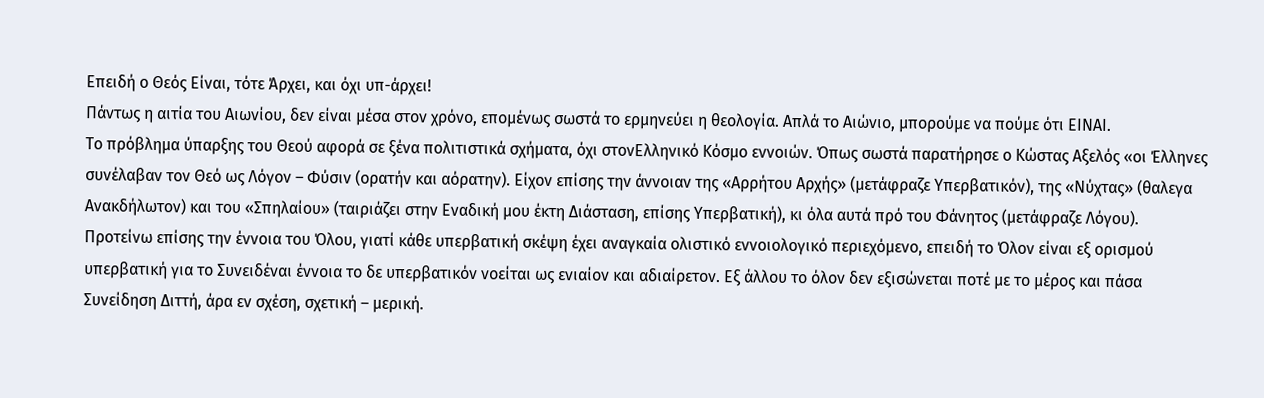Επειδή ο Θεός Είναι, τότε Άρχει, και όχι υπ-άρχει!
Πάντως η αιτία του Αιωνίου, δεν είναι μέσα στον χρόνο, επομένως σωστά το ερμηνεύει η θεολογία. Απλά το Αιώνιο, μπορούμε να πούμε ότι ΕΙΝΑΙ.
Το πρόβλημα ύπαρξης του Θεού αφορά σε ξένα πολιτιστικά σχήματα, όχι στονΕλληνικό Κόσμο εννοιών. Όπως σωστά παρατήρησε ο Κώστας Αξελός «οι Έλληνες συνέλαβαν τον Θεό ως Λόγον – Φύσιν (ορατήν και αόρατην). Είχον επίσης την άννοιαν της «Αρρήτου Αρχής» (μετάφραζε Υπερβατικόν), της «Νύχτας» (θαλεγα Ανακδήλωτον) και του «Σπηλαίου» (ταιριάζει στην Εναδική μου έκτη Διάσταση, επίσης Υπερβατική), κι όλα αυτά πρό του Φάνητος (μετάφραζε Λόγου).
Προτείνω επίσης την έννοια του Όλου, γιατί κάθε υπερβατική σκέψη έχει αναγκαία ολιστικό εννοιολογικό περιεχόμενο, επειδή το Όλον είναι εξ ορισμού υπερβατική για το Συνειδέναι έννοια το δε υπερβατικόν νοείται ως ενιαίον και αδιαίρετον. Εξ άλλου το όλον δεν εξισώνεται ποτέ με το μέρος και πάσα Συνείδηση Διττή, άρα εν σχέση, σχετική – μερική.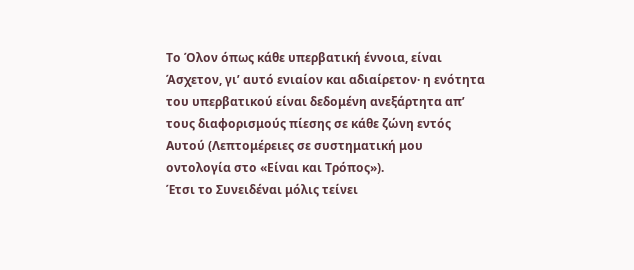Το Όλον όπως κάθε υπερβατική έννοια, είναι Άσχετον, γι’ αυτό ενιαίον και αδιαίρετον· η ενότητα του υπερβατικού είναι δεδομένη ανεξάρτητα απ’ τους διαφορισμούς πίεσης σε κάθε ζώνη εντός Αυτού (Λεπτομέρειες σε συστηματική μου οντολογία στο «Είναι και Τρόπος»).
Έτσι το Συνειδέναι μόλις τείνει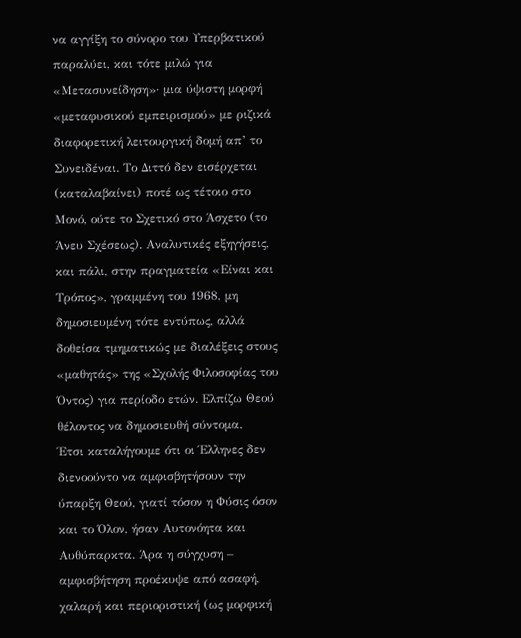να αγγίξη το σύνορο του Υπερβατικού παραλύει, και τότε μιλώ για «Μετασυνείδηση»· μια ύψιστη μορφή «μεταφυσικού εμπειρισμού» με ριζικά διαφορετική λειτουργική δομή απ’ το Συνειδέναι. Το Διττό δεν εισέρχεται (καταλαβαίνει) ποτέ ως τέτοιο στο Μονό, ούτε το Σχετικό στο Άσχετο (το Άνευ Σχέσεως). Αναλυτικές εξηγήσεις, και πάλι, στην πραγματεία «Είναι και Τρόπος», γραμμένη του 1968, μη δημοσιευμένη τότε εντύπως, αλλά δοθείσα τμηματικώς με διαλέξεις στους «μαθητάς» της «Σχολής Φιλοσοφίας του Όντος) για περίοδο ετών. Ελπίζω Θεού θέλοντος να δημοσιευθή σύντομα.
Έτσι καταλήγουμε ότι οι Έλληνες δεν διενοούντο να αμφισβητήσουν την ύπαρξη Θεού, γιατί τόσον η Φύσις όσον και το Όλον, ήσαν Αυτονόητα και Αυθύπαρκτα. Άρα η σύγχυση – αμφισβήτηση προέκυψε από ασαφή, χαλαρή και περιοριστική (ως μορφική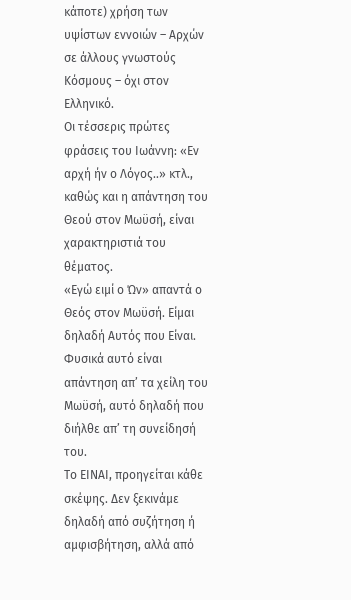κάποτε) χρήση των υψίστων εννοιών – Αρχών σε άλλους γνωστούς Κόσμους – όχι στον Ελληνικό.
Οι τέσσερις πρώτες φράσεις του Ιωάννη: «Εν αρχή ήν ο Λόγος..» κτλ., καθώς και η απάντηση του Θεού στον Μωϋσή, είναι χαρακτηριστιά του θέματος.
«Εγώ ειμί ο Ών» απαντά ο Θεός στον Μωϋσή. Είμαι δηλαδή Αυτός που Είναι. Φυσικά αυτό είναι απάντηση απ’ τα χείλη του Μωϋσή, αυτό δηλαδή που διήλθε απ’ τη συνείδησή του.
Το ΕΙΝΑΙ, προηγείται κάθε σκέψης. Δεν ξεκινάμε δηλαδή από συζήτηση ή αμφισβήτηση, αλλά από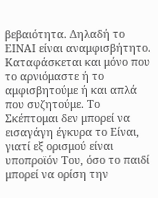βεβαιότητα. Δηλαδή το ΕΙΝΑΙ είναι αναμφισβήτητο. Καταφάσκεται και μόνο που το αρνιόμαστε ή το αμφισβητούμε ή και απλά που συζητούμε. Το Σκέπτομαι δεν μπορεί να εισαγάγη έγκυρα το Είναι, γιατί εξ ορισμού είναι υποπροϊόν Του, όσο το παιδί μπορεί να ορίση την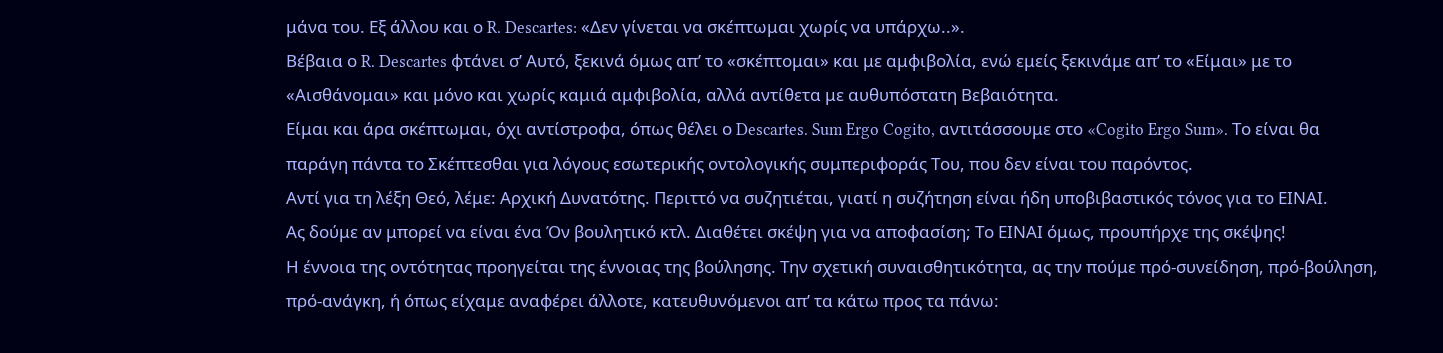μάνα του. Εξ άλλου και ο R. Descartes: «Δεν γίνεται να σκέπτωμαι χωρίς να υπάρχω..».
Βέβαια ο R. Descartes φτάνει σ’ Αυτό, ξεκινά όμως απ’ το «σκέπτομαι» και με αμφιβολία, ενώ εμείς ξεκινάμε απ’ το «Είμαι» με το «Αισθάνομαι» και μόνο και χωρίς καμιά αμφιβολία, αλλά αντίθετα με αυθυπόστατη Βεβαιότητα.
Είμαι και άρα σκέπτωμαι, όχι αντίστροφα, όπως θέλει ο Descartes. Sum Ergo Cogito, αντιτάσσουμε στο «Cogito Ergo Sum». Το είναι θα παράγη πάντα το Σκέπτεσθαι για λόγους εσωτερικής οντολογικής συμπεριφοράς Του, που δεν είναι του παρόντος.
Αντί για τη λέξη Θεό, λέμε: Αρχική Δυνατότης. Περιττό να συζητιέται, γιατί η συζήτηση είναι ήδη υποβιβαστικός τόνος για το ΕΙΝΑΙ.
Ας δούμε αν μπορεί να είναι ένα Όν βουλητικό κτλ. Διαθέτει σκέψη για να αποφασίση; Το ΕΙΝΑΙ όμως, προυπήρχε της σκέψης!
Η έννοια της οντότητας προηγείται της έννοιας της βούλησης. Την σχετική συναισθητικότητα, ας την πούμε πρό-συνείδηση, πρό-βούληση, πρό-ανάγκη, ή όπως είχαμε αναφέρει άλλοτε, κατευθυνόμενοι απ’ τα κάτω προς τα πάνω: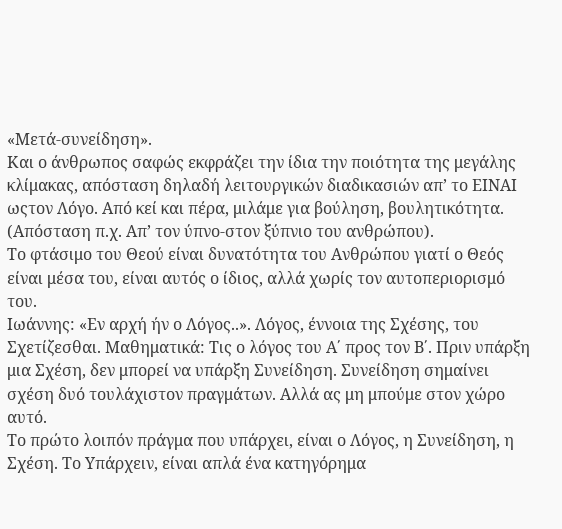«Μετά-συνείδηση».
Και ο άνθρωπος σαφώς εκφράζει την ίδια την ποιότητα της μεγάλης κλίμακας, απόσταση δηλαδή λειτουργικών διαδικασιών απ’ το ΕΙΝΑΙ ωςτον Λόγο. Από κεί και πέρα, μιλάμε για βούληση, βουλητικότητα. (Απόσταση π.χ. Απ’ τον ύπνο-στον ξύπνιο του ανθρώπου).
Το φτάσιμο του Θεού είναι δυνατότητα του Ανθρώπου γιατί ο Θεός είναι μέσα του, είναι αυτός ο ίδιος, αλλά χωρίς τον αυτοπεριορισμό του.
Ιωάννης: «Εν αρχή ήν ο Λόγος..». Λόγος, έννοια της Σχέσης, του Σχετίζεσθαι. Μαθηματικά: Τις ο λόγος του Α΄ προς τον Β΄. Πριν υπάρξη μια Σχέση, δεν μπορεί να υπάρξη Συνείδηση. Συνείδηση σημαίνει σχέση δυό τουλάχιστον πραγμάτων. Αλλά ας μη μπούμε στον χώρο αυτό.
Το πρώτο λοιπόν πράγμα που υπάρχει, είναι ο Λόγος, η Συνείδηση, η Σχέση. Το Υπάρχειν, είναι απλά ένα κατηγόρημα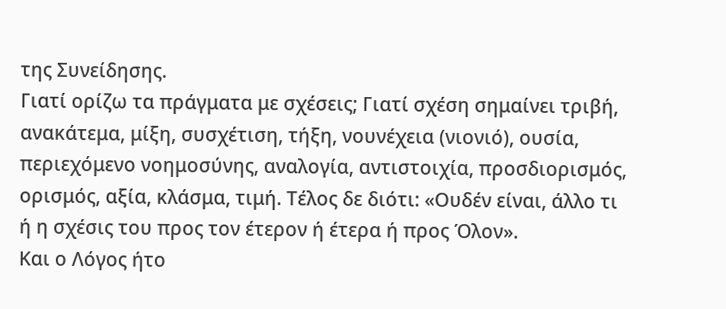της Συνείδησης.
Γιατί ορίζω τα πράγματα με σχέσεις; Γιατί σχέση σημαίνει τριβή, ανακάτεμα, μίξη, συσχέτιση, τήξη, νουνέχεια (νιονιό), ουσία, περιεχόμενο νοημοσύνης, αναλογία, αντιστοιχία, προσδιορισμός, ορισμός, αξία, κλάσμα, τιμή. Τέλος δε διότι: «Ουδέν είναι, άλλο τι ή η σχέσις του προς τον έτερον ή έτερα ή προς Όλον».
Και ο Λόγος ήτο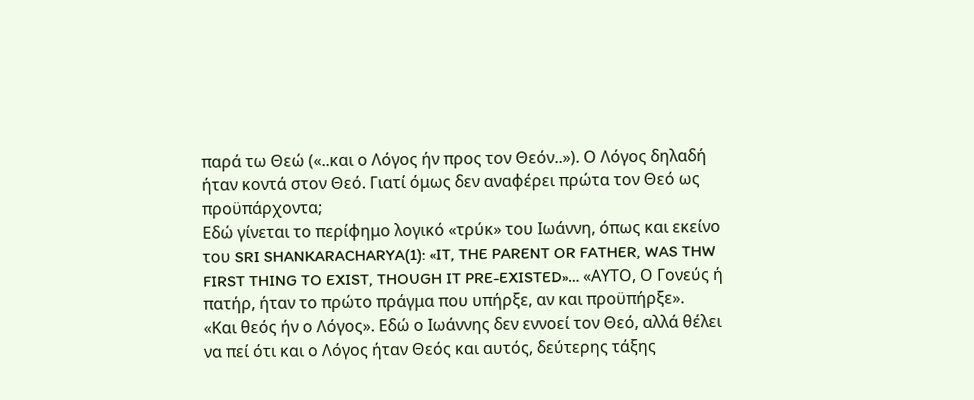παρά τω Θεώ («..και ο Λόγος ήν προς τον Θεόν..»). Ο Λόγος δηλαδή ήταν κοντά στον Θεό. Γιατί όμως δεν αναφέρει πρώτα τον Θεό ως προϋπάρχοντα;
Εδώ γίνεται το περίφημο λογικό «τρύκ» του Ιωάννη, όπως και εκείνο του SRI SHANKARACHARYA(1): «IT, THE PARENT OR FATHER, WAS THW FIRST THING TO EXIST, THOUGH IT PRE-EXISTED»… «ΑΥΤΟ, Ο Γονεύς ή πατήρ, ήταν το πρώτο πράγμα που υπήρξε, αν και προϋπήρξε».
«Και θεός ήν ο Λόγος». Εδώ ο Ιωάννης δεν εννοεί τον Θεό, αλλά θέλει να πεί ότι και ο Λόγος ήταν Θεός και αυτός, δεύτερης τάξης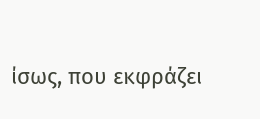ίσως, που εκφράζει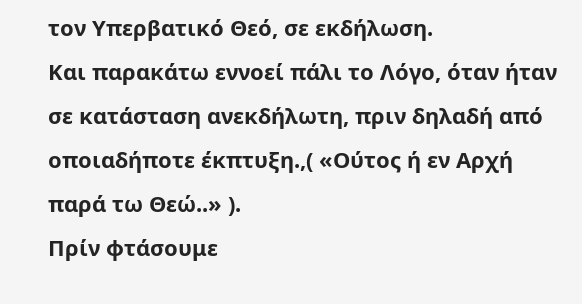τον Υπερβατικό Θεό, σε εκδήλωση.
Και παρακάτω εννοεί πάλι το Λόγο, όταν ήταν σε κατάσταση ανεκδήλωτη, πριν δηλαδή από οποιαδήποτε έκπτυξη.,( «Ούτος ή εν Αρχή παρά τω Θεώ..» ).
Πρίν φτάσουμε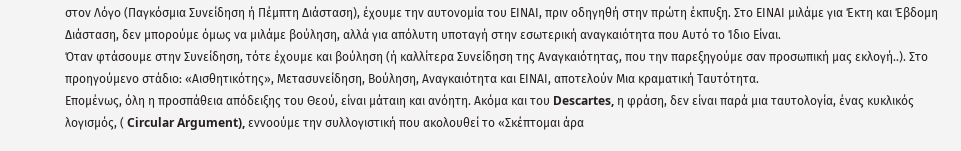στον Λόγο (Παγκόσμια Συνείδηση ή Πέμπτη Διάσταση), έχουμε την αυτονομία του ΕΙΝΑΙ, πριν οδηγηθή στην πρώτη έκπυξη. Στο ΕΙΝΑΙ μιλάμε για Έκτη και Έβδομη Διάσταση, δεν μπορούμε όμως να μιλάμε βούληση, αλλά για απόλυτη υποταγή στην εσωτερική αναγκαιότητα που Αυτό το Ίδιο Είναι.
Όταν φτάσουμε στην Συνείδηση, τότε έχουμε και βούληση (ή καλλίτερα Συνείδηση της Αναγκαιότητας, που την παρεξηγούμε σαν προσωπική μας εκλογή..). Στο προηγούμενο στάδιο: «Αισθητικότης», Μετασυνείδηση, Βούληση, Αναγκαιότητα και ΕΙΝΑΙ, αποτελούν Μια κραματική Ταυτότητα.
Επομένως, όλη η προσπάθεια απόδειξης του Θεού, είναι μάταιη και ανόητη. Ακόμα και του Descartes, η φράση, δεν είναι παρά μια ταυτολογία, ένας κυκλικός λογισμός, ( Circular Argument), εννοούμε την συλλογιστική που ακολουθεί το «Σκέπτομαι άρα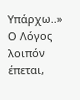Υπάρχω..»
Ο Λόγος λοιπόν έπεται,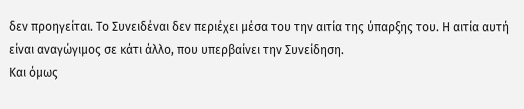δεν προηγείται. Το Συνειδέναι δεν περιέχει μέσα του την αιτία της ύπαρξης του. Η αιτία αυτή είναι αναγώγιμος σε κάτι άλλο, που υπερβαίνει την Συνείδηση.
Και όμως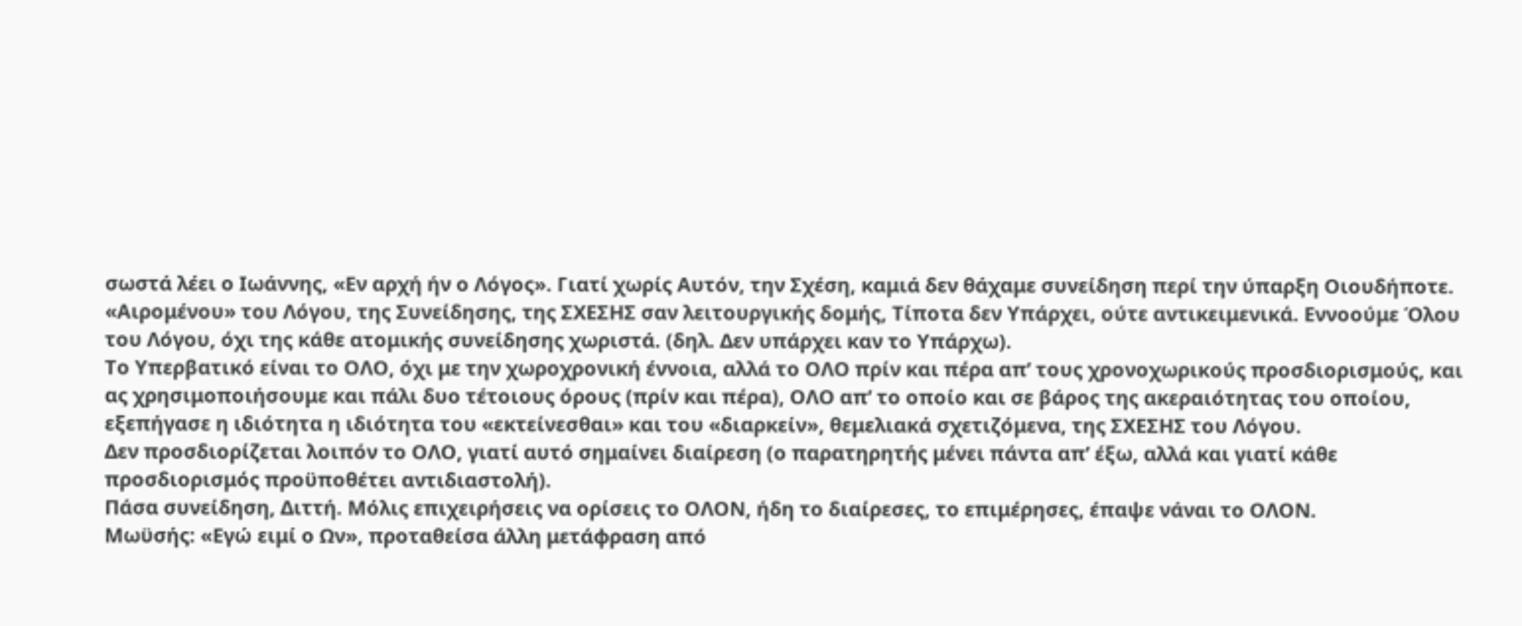σωστά λέει ο Ιωάννης, «Εν αρχή ήν ο Λόγος». Γιατί χωρίς Αυτόν, την Σχέση, καμιά δεν θάχαμε συνείδηση περί την ύπαρξη Οιουδήποτε. «Αιρομένου» του Λόγου, της Συνείδησης, της ΣΧΕΣΗΣ σαν λειτουργικής δομής, Τίποτα δεν Υπάρχει, ούτε αντικειμενικά. Εννοούμε Όλου του Λόγου, όχι της κάθε ατομικής συνείδησης χωριστά. (δηλ. Δεν υπάρχει καν το Υπάρχω).
Το Υπερβατικό είναι το ΟΛΟ, όχι με την χωροχρονική έννοια, αλλά το ΟΛΟ πρίν και πέρα απ’ τους χρονοχωρικούς προσδιορισμούς, και ας χρησιμοποιήσουμε και πάλι δυο τέτοιους όρους (πρίν και πέρα), ΟΛΟ απ’ το οποίο και σε βάρος της ακεραιότητας του οποίου, εξεπήγασε η ιδιότητα η ιδιότητα του «εκτείνεσθαι» και του «διαρκείν», θεμελιακά σχετιζόμενα, της ΣΧΕΣΗΣ του Λόγου.
Δεν προσδιορίζεται λοιπόν το ΟΛΟ, γιατί αυτό σημαίνει διαίρεση (ο παρατηρητής μένει πάντα απ’ έξω, αλλά και γιατί κάθε προσδιορισμός προϋποθέτει αντιδιαστολή).
Πάσα συνείδηση, Διττή. Μόλις επιχειρήσεις να ορίσεις το ΟΛΟΝ, ήδη το διαίρεσες, το επιμέρησες, έπαψε νάναι το ΟΛΟΝ.
Μωϋσής: «Εγώ ειμί ο Ων», προταθείσα άλλη μετάφραση από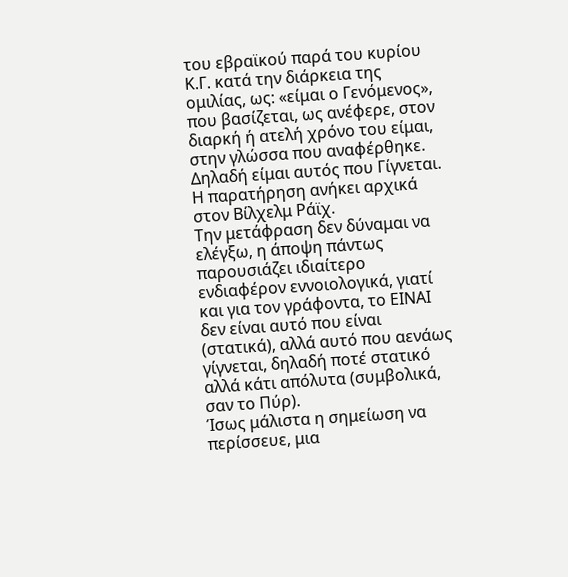του εβραϊκού παρά του κυρίου Κ.Γ. κατά την διάρκεια της ομιλίας, ως: «είμαι ο Γενόμενος», που βασίζεται, ως ανέφερε, στον διαρκή ή ατελή χρόνο του είμαι, στην γλώσσα που αναφέρθηκε. Δηλαδή είμαι αυτός που Γίγνεται. Η παρατήρηση ανήκει αρχικά στον Βίλχελμ Ράϊχ.
Την μετάφραση δεν δύναμαι να ελέγξω, η άποψη πάντως παρουσιάζει ιδιαίτερο ενδιαφέρον εννοιολογικά, γιατί και για τον γράφοντα, το ΕΙΝΑΙ δεν είναι αυτό που είναι (στατικά), αλλά αυτό που αενάως γίγνεται, δηλαδή ποτέ στατικό αλλά κάτι απόλυτα (συμβολικά, σαν το Πύρ).
Ίσως μάλιστα η σημείωση να περίσσευε, μια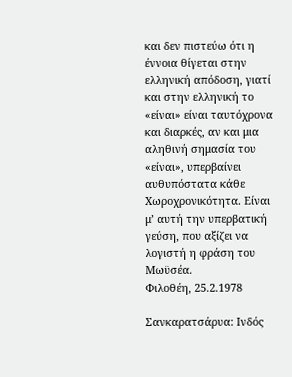και δεν πιστεύω ότι η έννοια θίγεται στην ελληνική απόδοση, γιατί και στην ελληνική το «είναι» είναι ταυτόχρονα και διαρκές, αν και μια αληθινή σημασία του «είναι», υπερβαίνει αυθυπόστατα κάθε Χωροχρονικότητα. Είναι μ’ αυτή την υπερβατική γεύση, που αξίζει να λογιστή η φράση του Μωϋσέα.
Φιλοθέη, 25.2.1978

Σανκαρατσάρυα: Ινδός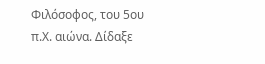Φιλόσοφος, του 5ου π.Χ. αιώνα. Δίδαξε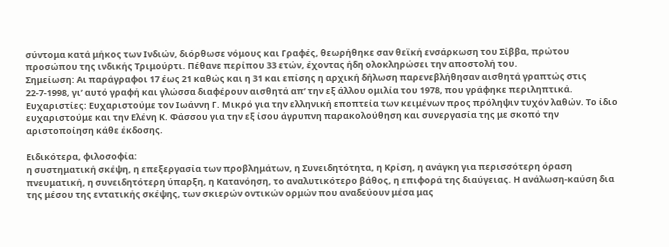σύντομα κατά μήκος των Ινδιών, διόρθωσε νόμους και Γραφές, θεωρήθηκε σαν θεϊκή ενσάρκωση του Σίββα, πρώτου προσώπου της ινδικής Τριμούρτι. Πέθανε περίπου 33 ετών, έχοντας ήδη ολοκληρώσει την αποστολή του.
Σημείωση: Αι παράγραφοι 17 έως 21 καθώς και η 31 και επίσης η αρχική δήλωση παρενεβλήθησαν αισθητά γραπτώς στις 22-7-1998, γι’ αυτό γραφή και γλώσσα διαφέρουν αισθητά απ’ την εξ άλλου ομιλία του 1978, που γράφηκε περιληπτικά.
Ευχαριστίες: Ευχαριστούμε τον Ιωάννη Γ. Μικρό για την ελληνική εποπτεία των κειμένων προς πρόληψιν τυχόν λαθών. Το ίδιο ευχαριστούμε και την Ελένη Κ. Φάσσου για την εξ ίσου άγρυπνη παρακολούθηση και συνεργασία της με σκοπό την αριστοποίηση κάθε έκδοσης.

Ειδικότερα, φιλοσοφία:
η συστηματική σκέψη, η επεξεργασία των προβλημάτων, η Συνειδητότητα, η Κρίση, η ανάγκη για περισσότερη όραση πνευματική, η συνειδητότερη ύπαρξη, η Κατανόηση, το αναλυτικότερο βάθος, η επιφορά της διαύγειας. Η ανάλωση-καύση δια της μέσου της εντατικής σκέψης, των σκιερών οντικών ορμών που αναδεύουν μέσα μας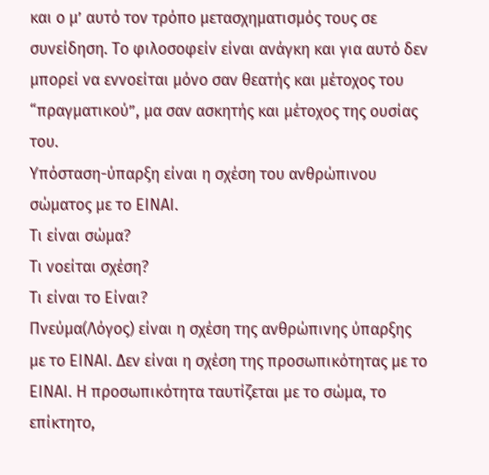και ο μ’ αυτό τον τρόπο μετασχηματισμός τους σε συνείδηση. Το φιλοσοφείν είναι ανάγκη και για αυτό δεν μπορεί να εννοείται μόνο σαν θεατής και μέτοχος του “πραγματικού”, μα σαν ασκητής και μέτοχος της ουσίας του.
Υπόσταση-ύπαρξη είναι η σχέση του ανθρώπινου σώματος με το ΕΙΝΑΙ.
Τι είναι σώμα?
Τι νοείται σχέση?
Τι είναι το Είναι?
Πνεύμα(Λόγος) είναι η σχέση της ανθρώπινης ύπαρξης με το ΕΙΝΑΙ. Δεν είναι η σχέση της προσωπικότητας με το ΕΙΝΑΙ. Η προσωπικότητα ταυτίζεται με το σώμα, το επίκτητο,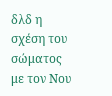δλδ η σχέση του σώματος με τον Νου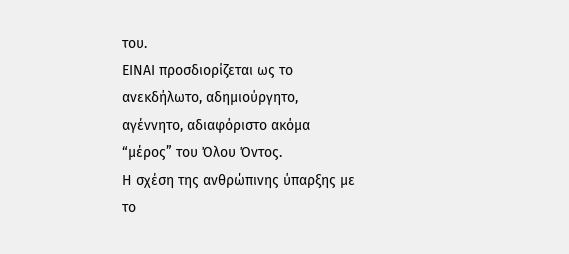του.
ΕΙΝΑΙ προσδιορίζεται ως το ανεκδήλωτο, αδημιούργητο, αγέννητο, αδιαφόριστο ακόμα “μέρος” του Όλου Όντος.
Η σχέση της ανθρώπινης ύπαρξης με το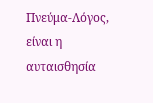Πνεύμα-Λόγος, είναι η αυταισθησία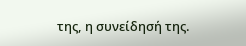της, η συνείδησή της.